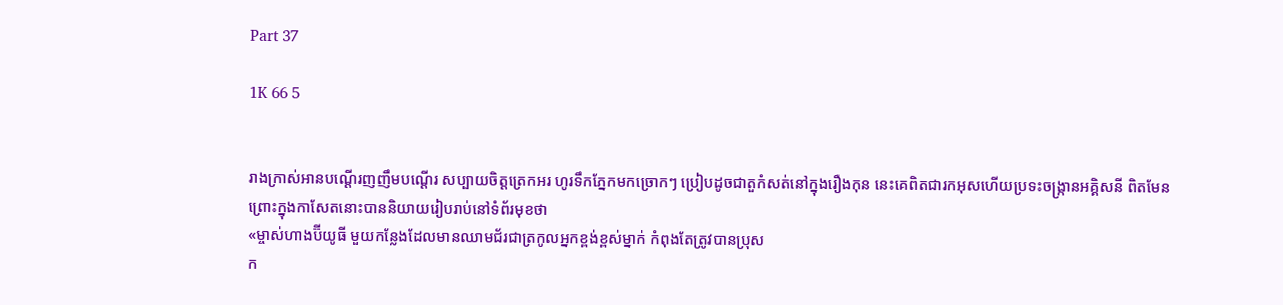Part 37

1K 66 5


រាងក្រាស់អានបណ្ដើរញញឹមបណ្ដើរ សប្បាយចិត្តត្រេកអរ ហូរទឹកភ្នែកមកច្រោកៗ ប្រៀបដូចជាតួកំសត់នៅក្នុងរឿងកុន នេះគេពិតជារកអុសហើយប្រទះចង្ក្រានអគ្គិសនី ពិតមែន ព្រោះក្នុងកាសែតនោះបាននិយាយរៀបរាប់នៅទំព័រមុខថា
«ម្ចាស់ហាងប៊ីយូធី មួយកន្លែងដែលមានឈាមជ័រជាត្រកូលអ្នកខ្ពង់ខ្ពស់ម្នាក់ កំពុងតែត្រូវបានប្រុស
ក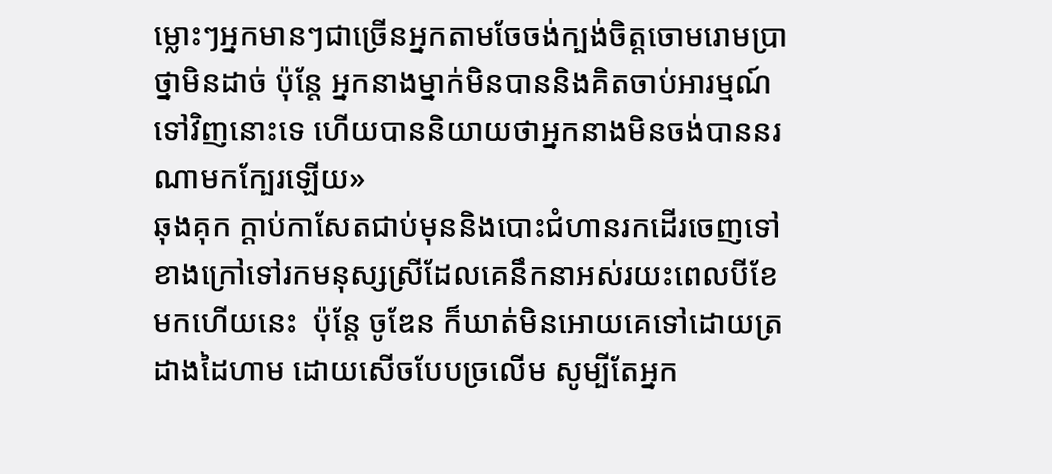ម្លោះៗអ្នកមានៗជាច្រើនអ្នកតាមចែចង់ក្បង់ចិត្តចោមរោមប្រាថ្នាមិនដាច់ ប៉ុន្តែ អ្នកនាងម្នាក់មិនបាននិងគិតចាប់អារម្មណ៍ទៅវិញនោះទេ ហើយបាននិយាយថាអ្នកនាងមិនចង់បាននរណាមកក្បែរឡើយ»
ឆុងគុក ក្ដាប់កាសែតជាប់មុននិងបោះជំហានរកដើរចេញទៅខាងក្រៅទៅរកមនុស្សស្រីដែលគេនឹកនាអស់រយះពេលបីខែមកហើយនេះ  ប៉ុន្តែ ចូឌែន ក៏ឃាត់មិនអោយគេទៅដោយត្រដាងដៃហាម ដោយសើចបែបច្រលើម សូម្បីតែអ្នក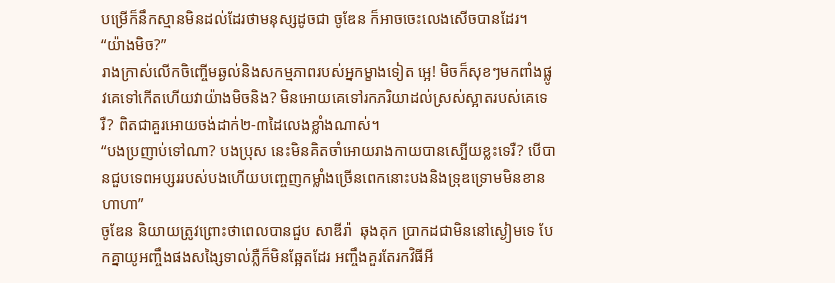បម្រើក៏នឹកស្មានមិនដល់ដែរថាមនុស្សដូចជា ចូឌែន ក៏អាចចេះលេងសើចបានដែរ។
“យ៉ាងមិច?”
រាងក្រាស់លើកចិញ្ចើមឆ្ងល់និងសកម្មភាពរបស់អ្នកម្ខាងទៀត អ្អេ! មិចក៏សុខៗមកពាំងផ្លូវគេទៅកើតហើយវាយ៉ាងមិចនិង? មិនអោយគេទៅរកភរិយាដល់ស្រស់ស្អាតរបស់គេទេរឺ? ពិតជាគួរអោយចង់ដាក់២-៣ដៃលេងខ្លាំងណាស់។
“បងប្រញាប់ទៅណា? បងប្រុស នេះមិនគិតចាំអោយរាងកាយបានស្បើយខ្លះទេរឺ? បើបានជួបទេពអប្សររបស់បងហើយបញ្ចេញកម្លាំងច្រើនពេកនោះបងនិងទ្រុឌទ្រោមមិនខាន ហាហា”
ចូឌែន និយាយត្រូវព្រោះថាពេលបានជួប សាឌីរ៉ា  ឆុងគុក ប្រាកដជាមិននៅស្ងៀមទេ បែកគ្នាយូអញ្ចឹងផងសង្សៃទាល់ភ្លឺក៏មិនឆ្អែតដែរ អញ្ចឹងគួរតែរកវិធីអី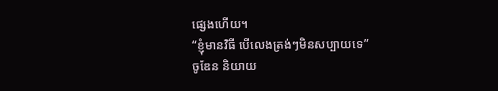ផ្សេងហើយ។
“ខ្ញុំមានវិធី បើលេងត្រង់ៗមិនសប្បាយទេ”
ចូឌែន និយាយ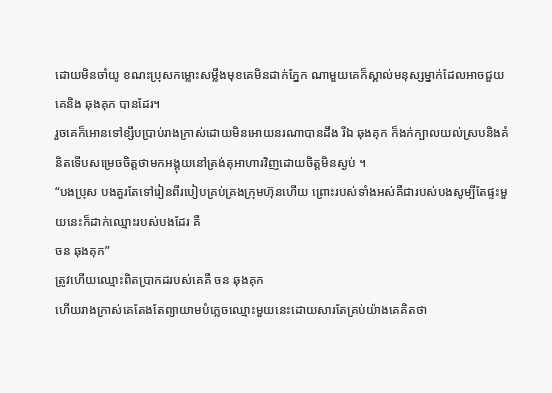ដោយមិនចាំយូ ខណះប្រុសកម្លោះសម្លឹងមុខគេមិនដាក់ភ្នែក ណាមួយគេក៏ស្គាល់មនុស្សម្នាក់ដែលអាចជួយគេនិង ឆុងគុក បានដែរ។
រួចគេក៏អោនទៅខ្សឹបប្រាប់រាងក្រាស់ដោយមិនអោយនរណាបានដឹង រីឯ ឆុងគុក ក៏ងក់ក្បាលយល់ស្របនិងគំនិតទើបសម្រេចចិត្តថាមកអង្គុយនៅត្រង់តុអាហារវិញដោយចិត្តមិនស្ងប់ ។
“បងប្រុស បងគួរតែទៅរៀនពីរបៀបគ្រប់គ្រងក្រុមហ៊ុនហើយ ព្រោះរបស់ទាំងអស់គឺជារបស់បងសូម្បីតែផ្ទះមួយនេះក៏ដាក់ឈ្មោះរបស់បងដែរ គឺ
ចន ឆុងគុក”
ត្រូវហើយឈ្មោះពិតប្រាកដរបស់គេគឺ ចន ឆុងគុក
ហើយរាងក្រាស់គេតែងតែព្យាយាមបំភ្លេចឈ្មោះមួយនេះដោយសារតែគ្រប់យ៉ាងគេគិតថា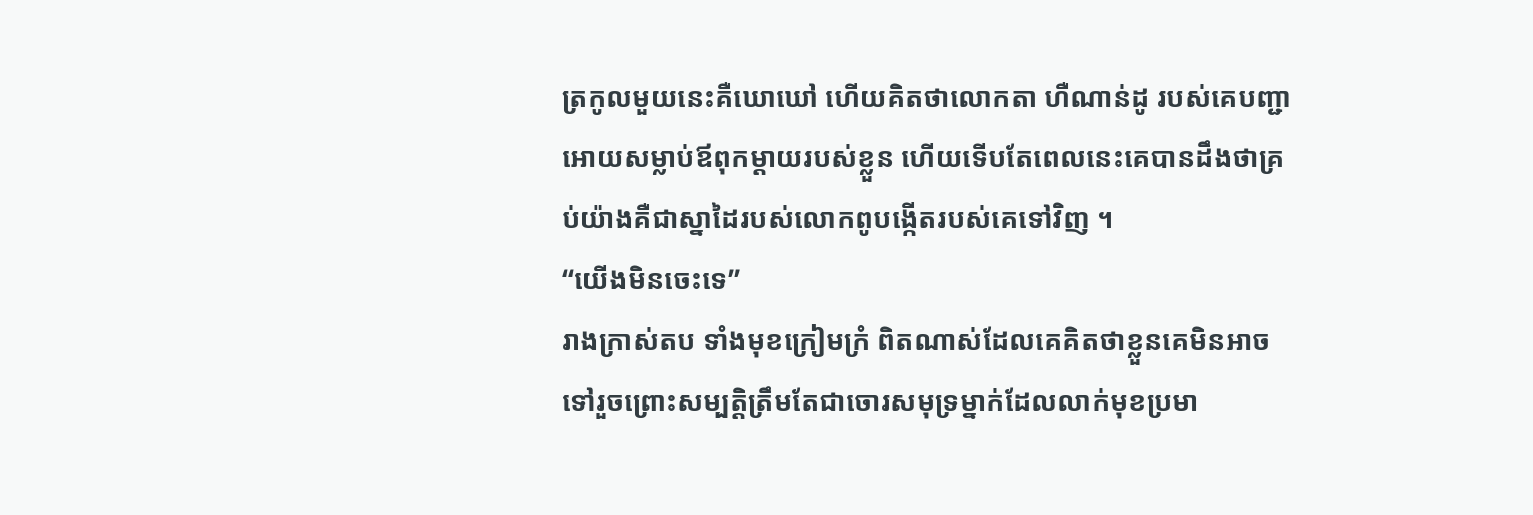ត្រកូលមួយនេះគឺឃោឃៅ ហើយគិតថាលោកតា ហឺណាន់ដូ របស់គេបញ្ជាអោយសម្លាប់ឪពុកម្ដាយរបស់ខ្លួន ហើយទើបតែពេលនេះគេបានដឹងថាគ្រប់យ៉ាងគឺជាស្នាដៃរបស់លោកពូបង្កើតរបស់គេទៅវិញ ។
“យើងមិនចេះទេ”
រាងក្រាស់តប ទាំងមុខក្រៀមក្រំ ពិតណាស់ដែលគេគិតថាខ្លួនគេមិនអាចទៅរួចព្រោះសម្បត្តិត្រឹមតែជាចោរសមុទ្រម្នាក់ដែលលាក់មុខប្រមា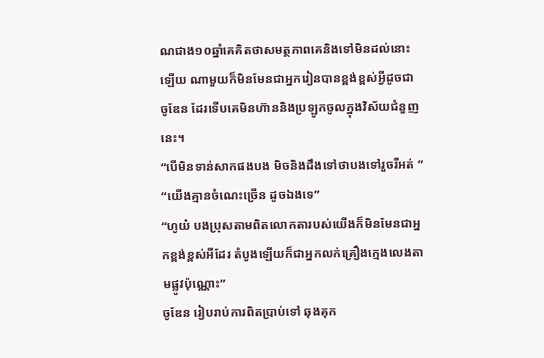ណជាង១០ឆ្នាំគេគិតថាសមត្ថភាពគេនិងទៅមិនដល់នោះឡើយ ណាមួយក៏មិនមែនជាអ្នករៀនបានខ្ពង់ខ្ពស់អ្វីដូចជា ចូឌែន ដែរទើបគេមិនហ៊ាននិងប្រឡូកចូលក្នុងវិស័យជំនួញនេះ។
“បើមិនទាន់សាកផងបង មិចនិងដឹងទៅថាបងទៅរួចរឺអត់ ”
“យើងគ្មានចំណេះច្រើន ដូចឯងទេ”
“ហូយ៎ បងប្រុសតាមពិតលោកតារបស់យើងក៏មិនមែនជាអ្នកខ្ពង់ខ្ពស់អីដែរ តំបូងឡើយក៏ជាអ្នកលក់គ្រឿងក្មេងលេងតាមផ្លូវប៉ុណ្ណោះ”
ចូឌែន រៀបរាប់ការពិតប្រាប់ទៅ ឆុងគុក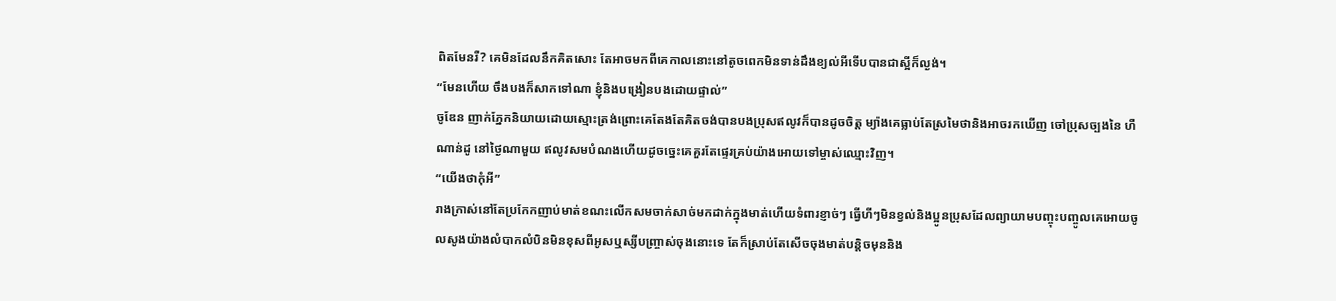ពិតមែនរឺ? គេមិនដែលនឹកគិតសោះ តែអាចមកពីគេកាលនោះនៅតូចពេកមិនទាន់ដឹងខ្យល់អីទើបបានជាស្អីក៏ល្ងង់។
“មែនហើយ ចឹងបងក៏សាកទៅណា ខ្ញុំនិងបង្រៀនបងដោយផ្ទាល់”
ចូឌែន ញាក់ភ្នែកនិយាយដោយស្មោះត្រង់ព្រោះគេតែងតែគិតចង់បានបងប្រុសឥលូវក៏បានដូចចិត្ត ម្យ៉ាងគេធ្លាប់តែស្រមៃថានិងអាចរកឃើញ ចៅប្រុសច្បងនៃ ហឺណាន់ដូ នៅថ្ងៃណាមួយ ឥលូវសមបំណងហើយដូចច្នេះគេគួរតែផ្ទេរគ្រប់យ៉ាងអោយទៅម្ចាស់ឈ្មោះវិញ។
“យើងថាកុំអី”
រាងក្រាស់នៅតែប្រកែកញាប់មាត់ខណះលើកសមចាក់សាច់មកដាក់ក្នុងមាត់ហើយទំពារខ្ញាច់ៗ ធ្វើហីៗមិនខ្វល់និងប្អូនប្រុសដែលព្យាយាមបញ្ចុះបញ្ចូលគេអោយចូលសូងយ៉ាងលំបាកលំបិនមិនខុសពីអូសឬស្សីបញ្រ្ចាស់ចុងនោះទេ តែក៏ស្រាប់តែសើចចុងមាត់បន្តិចមុននិង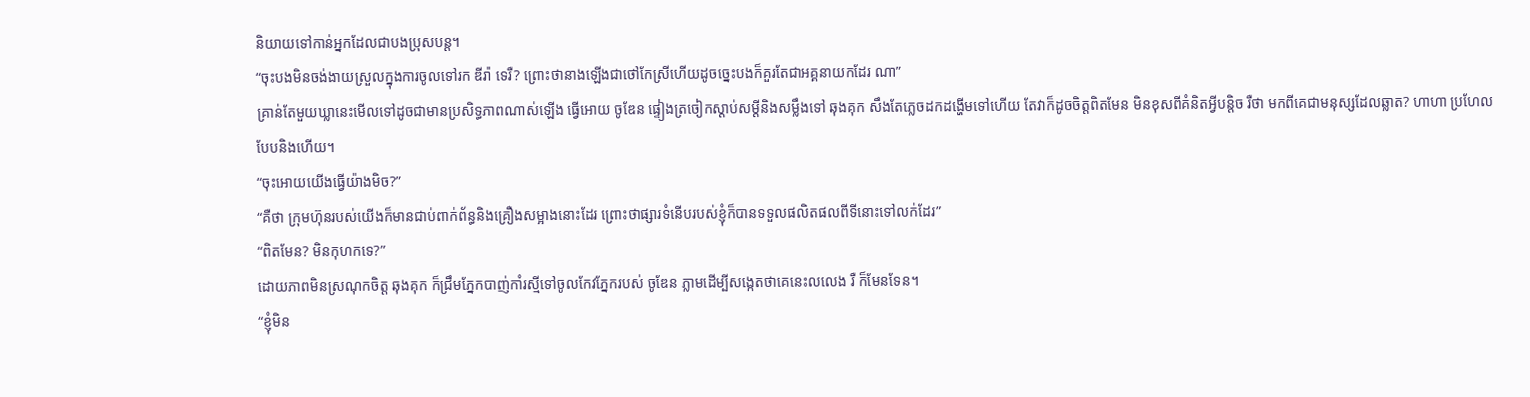និយាយទៅកាន់អ្នកដែលជាបងប្រុសបន្ត។
“ចុះបងមិនចង់ងាយស្រួលក្នុងការចូលទៅរក ឌីរ៉ា ទេរឺ? ព្រោះថានាងឡើងជាថៅកែស្រីហើយដូចច្នេះបងក៏គួរតែជាអគ្គនាយកដែរ ណា”
គ្រាន់តែមួយឃ្លានេះមើលទៅដូចជាមានប្រសិទ្ធភាពណាស់ឡើង ធ្វើអោយ ចូឌែន ផ្ទៀងត្រចៀកស្ដាប់សម្ដីនិងសម្លឹងទៅ ឆុងគុក សឹងតែភ្លេចដកដង្ហើមទៅហើយ តែវាក៏ដូចចិត្តពិតមែន មិនខុសពីគំនិតអ្វីបន្តិច រឺថា មកពីគេជាមនុស្សដែលឆ្លាត? ហាហា ប្រហែលបែបនិងហើយ។
“ចុះអោយយើងធ្វើយ៉ាងមិច?”
“គឺថា ក្រុមហ៊ុនរបស់យើងក៏មានជាប់ពាក់ព័ន្ធនិងគ្រឿងសម្អាងនោះដែរ ព្រោះថាផ្សារទំនើបរបស់ខ្ញុំក៏បានទទួលផលិតផលពីទីនោះទៅលក់ដែរ”
“ពិតមែន? មិនកុហកទេ?”
ដោយភាពមិនស្រណុកចិត្ត ឆុងគុក ក៏ជ្រឹមភ្នែកបាញ់កាំរស្មីទៅចូលកែវភ្នែករបស់ ចូឌែន ភ្លាមដើម្បីសង្កេតថាគេនេះលលេង រឺ ក៏មែនទែន។
“ខ្ញុំមិន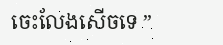ចេះលែងសើចទេ ”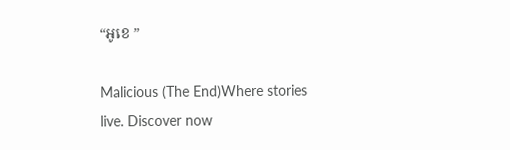“អូខេ ”

Malicious (The End)Where stories live. Discover now